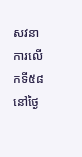សវនាការលើកទី៥៨ នៅថ្ងៃ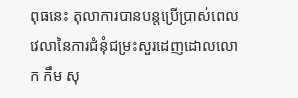ពុធនេះ តុលាការបានបន្តប្រើប្រាស់ពេលវេលានៃការជំនុំជម្រះសួរដេញដោលលោក កឹម សុ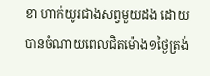ខា ហាក់យូរជាងសព្វមួយដង ដោយបានចំណាយពេលជិតម៉ោង១ថ្ងៃត្រង់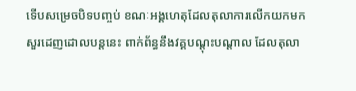ទើបសម្រេចបិទបញ្ចប់ ខណៈអង្គហេតុដែលតុលាការលើកយកមកសួរដេញដោលបន្តនេះ ពាក់ព័ន្ធនឹងវគ្គបណ្ដុះបណ្ដាល ដែលតុលា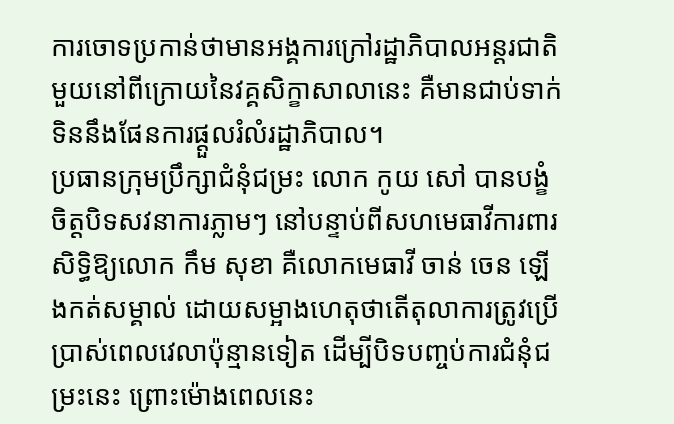ការចោទប្រកាន់ថាមានអង្គការក្រៅរដ្ឋាភិបាលអន្តរជាតិមួយនៅពីក្រោយនៃវគ្គសិក្ខាសាលានេះ គឺមានជាប់ទាក់ទិននឹងផែនការផ្ដួលរំលំរដ្ឋាភិបាល។
ប្រធានក្រុមប្រឹក្សាជំនុំជម្រះ លោក កូយ សៅ បានបង្ខំចិត្តបិទសវនាការភ្លាមៗ នៅបន្ទាប់ពីសហមេធាវីការពារសិទ្ធិឱ្យលោក កឹម សុខា គឺលោកមេធាវី ចាន់ ចេន ឡើងកត់សម្គាល់ ដោយសម្អាងហេតុថាតើតុលាការត្រូវប្រើប្រាស់ពេលវេលាប៉ុន្មានទៀត ដើម្បីបិទបញ្ចប់ការជំនុំជម្រះនេះ ព្រោះម៉ោងពេលនេះ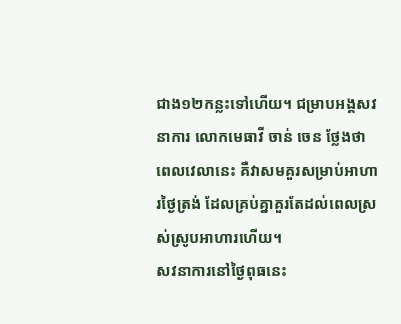ជាង១២កន្លះទៅហើយ។ ជម្រាបអង្គសវនាការ លោកមេធាវី ចាន់ ចេន ថ្លែងថា ពេលវេលានេះ គឺវាសមគួរសម្រាប់អាហារថ្ងៃត្រង់ ដែលគ្រប់គ្នាគួរតែដល់ពេលស្រស់ស្រូបអាហារហើយ។
សវនាការនៅថ្ងៃពុធនេះ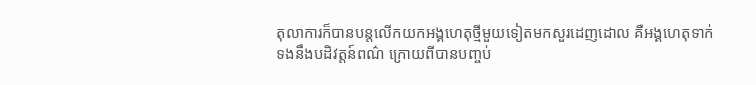តុលាការក៏បានបន្តលើកយកអង្គហេតុថ្មីមួយទៀតមកសួរដេញដោល គឺអង្គហេតុទាក់ទងនឹងបដិវត្តន៍ពណ៌ ក្រោយពីបានបញ្ចប់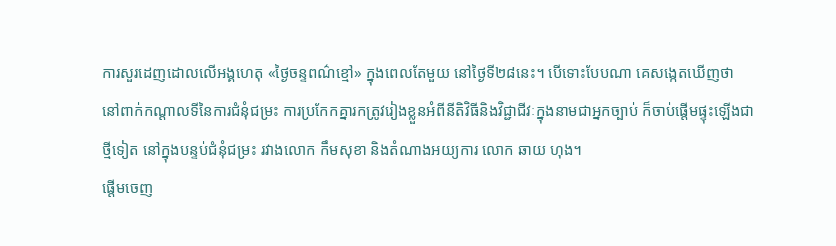ការសួរដេញដោលលើអង្គហេតុ «ថ្ងៃចន្ទពណ៌ខ្មៅ» ក្នុងពេលតែមួយ នៅថ្ងៃទី២៨នេះ។ បើទោះបែបណា គេសង្កេតឃើញថា នៅពាក់កណ្ដាលទីនៃការជំនុំជម្រះ ការប្រកែកគ្នារកត្រូវរៀងខ្លួនអំពីនីតិវិធីនិងវិជ្ជាជីវៈក្នុងនាមជាអ្នកច្បាប់ ក៏ចាប់ផ្ដើមផ្ទុះឡើងជាថ្មីទៀត នៅក្នុងបន្ទប់ជំនុំជម្រះ រវាងលោក កឹមសុខា និងតំណាងអយ្យការ លោក ឆាយ ហុង។
ផ្តើមចេញ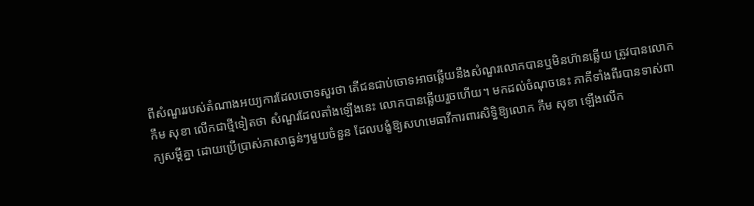ពីសំណួររបស់តំណាងអយ្យការដែលចោទសួរថា តើជនជាប់ចោទអាចឆ្លើយនឹងសំណួរលោកបានឬមិនហ៊ានឆ្លើយ ត្រូវបានលោក កឹម សុខា លើកជាថ្មីទៀតថា សំណួរដែលតាំងឡើងនេះ លោកបានឆ្លើយរួចហើយ។ មកដល់ចំណុចនេះ ភាគីទាំងពីរបានទាស់ពាក្យសម្ដីគ្នា ដោយប្រើប្រាស់ភាសាធ្ងន់ៗមួយចំនួន ដែលបង្ខំឱ្យសហមេធាវីការពារសិទ្ធិឱ្យលោក កឹម សុខា ឡើងលើក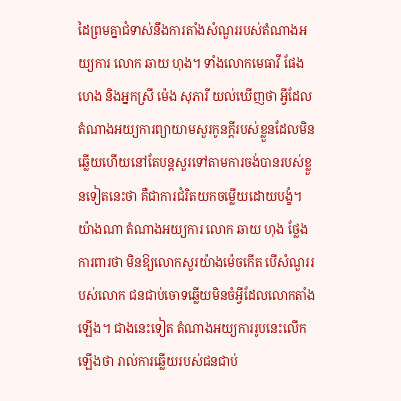ដៃព្រមគ្នាជំទាស់នឹងការតាំងសំណួររបស់តំណាងអយ្យការ លោក ឆាយ ហុង។ ទាំងលោកមេធាវី ផែង ហេង និងអ្នកស្រី ម៉េង សុភារី យល់ឃើញថា អ្វីដែលតំណាងអយ្យការព្យាយាមសួរកូនក្តីរបស់ខ្លួនដែលមិនឆ្លើយហើយនៅតែបន្តសួរទៅតាមការចង់បានរបស់ខ្លួនទៀតនេះថា គឺជាការជំរិតយកចម្លើយដោយបង្ខំ។
យ៉ាងណា តំណាងអយ្យការ លោក ឆាយ ហុង ថ្លែងការពារថា មិនឱ្យលោកសួរយ៉ាងម៉េចកើត បើសំណួររបស់លោក ជនជាប់ចោទឆ្លើយមិនចំអ្វីដែលលោកតាំងឡើង។ ជាងនេះទៀត តំណាងអយ្យការរូបនេះលើកឡើងថា រាល់ការឆ្លើយរបស់ជនជាប់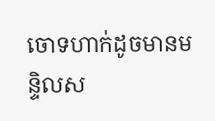ចោទហាក់ដូចមានមន្ទិលស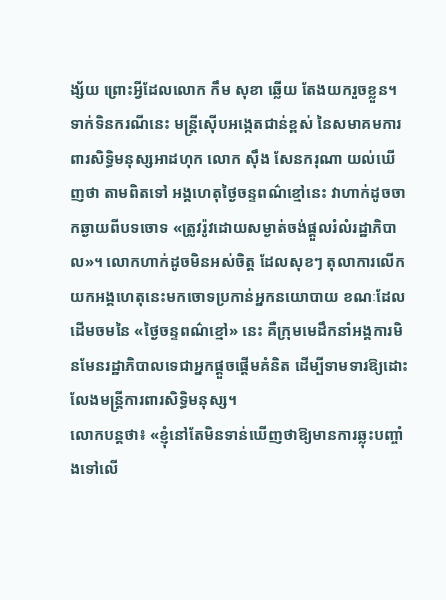ង្ស័យ ព្រោះអ្វីដែលលោក កឹម សុខា ឆ្លើយ តែងយករួចខ្លួន។
ទាក់ទិនករណីនេះ មន្រ្តីស៊ើបអង្កេតជាន់ខ្ពស់ នៃសមាគមការពារសិទ្ធិមនុស្សអាដហុក លោក ស៊ឹង សែនករុណា យល់ឃើញថា តាមពិតទៅ អង្គហេតុថ្ងៃចន្ទពណ៌ខ្មៅនេះ វាហាក់ដូចចាកឆ្ងាយពីបទចោទ «ត្រូវរ៉ូវដោយសម្ងាត់ចង់ផ្ដួលរំលំរដ្ឋាភិបាល»។ លោកហាក់ដូចមិនអស់ចិត្ត ដែលសុខៗ តុលាការលើកយកអង្គហេតុនេះមកចោទប្រកាន់អ្នកនយោបាយ ខណៈដែលដើមចមនៃ «ថ្ងៃចន្ទពណ៌ខ្មៅ» នេះ គឺក្រុមមេដឹកនាំអង្គការមិនមែនរដ្ឋាភិបាលទេជាអ្នកផ្តួចផ្តើមគំនិត ដើម្បីទាមទារឱ្យដោះលែងមន្រ្តីការពារសិទ្ធិមនុស្ស។
លោកបន្តថា៖ «ខ្ញុំនៅតែមិនទាន់ឃើញថាឱ្យមានការឆ្លុះបញ្ចាំងទៅលើ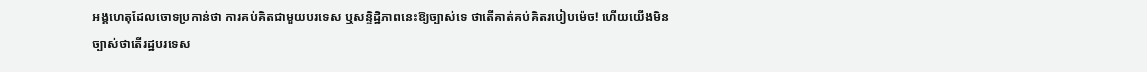អង្គហេតុដែលចោទប្រកាន់ថា ការគប់គិតជាមួយបរទេស ឬសន្ទិដ្ឋិភាពនេះឱ្យច្បាស់ទេ ថាតើគាត់គប់គិតរបៀបម៉េច! ហើយយើងមិនច្បាស់ថាតើរដ្ឋបរទេស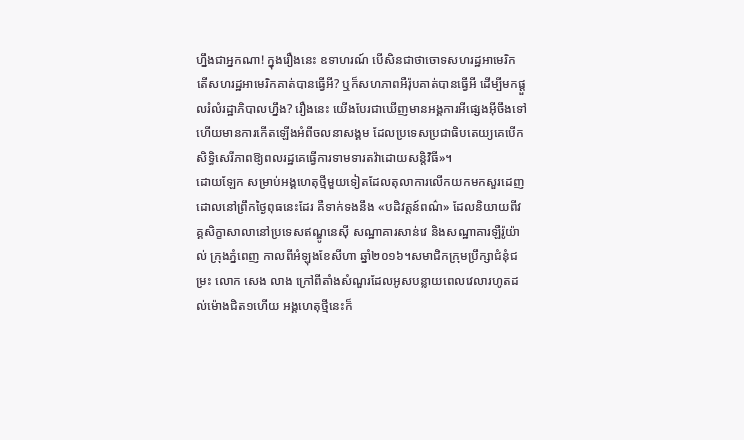ហ្នឹងជាអ្នកណា! ក្នុងរឿងនេះ ឧទាហរណ៍ បើសិនជាថាចោទសហរដ្ឋអាមេរិក តើសហរដ្ឋអាមេរិកគាត់បានធ្វើអី? ឬក៏សហភាពអឺរ៉ុបគាត់បានធ្វើអី ដើម្បីមកផ្ដួលរំលំរដ្ឋាភិបាលហ្នឹង? រឿងនេះ យើងបែរជាឃើញមានអង្គការអីផ្សេងអ៊ីចឹងទៅ ហើយមានការកើតឡើងអំពីចលនាសង្គម ដែលប្រទេសប្រជាធិបតេយ្យគេបើកសិទ្ធិសេរីភាពឱ្យពលរដ្ឋគេធ្វើការទាមទារតវ៉ាដោយសន្តិវិធី»។
ដោយឡែក សម្រាប់អង្គហេតុថ្មីមួយទៀតដែលតុលាការលើកយកមកសួរដេញដោលនៅព្រឹកថ្ងៃពុធនេះដែរ គឺទាក់ទងនឹង «បដិវត្តន៍ពណ៌» ដែលនិយាយពីវគ្គសិក្ខាសាលានៅប្រទេសឥណ្ឌូនេស៊ី សណ្ឋាគារសាន់វេ និងសណ្ឋាគារឡឺរ៉ូយ៉ាល់ ក្រុងភ្នំពេញ កាលពីអំឡុងខែសីហា ឆ្នាំ២០១៦។សមាជិកក្រុមប្រឹក្សាជំនុំជម្រះ លោក សេង លាង ក្រៅពីតាំងសំណួរដែលអូសបន្លាយពេលវេលារហូតដល់ម៉ោងជិត១ហើយ អង្គហេតុថ្មីនេះក៏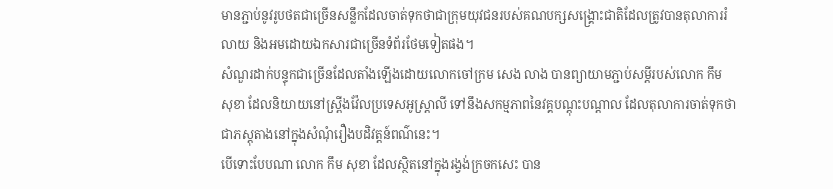មានភ្ជាប់នូវរូបថតជាច្រើនសន្លឹកដែលចាត់ទុកថាជាក្រុមយុវជនរបស់គណបក្សសង្រ្គោះជាតិដែលត្រូវបានតុលាការរំលាយ និងអមដោយឯកសារជាច្រើនទំព័រថែមទៀតផង។
សំណួរដាក់បន្ទុកជាច្រើនដែលតាំងឡើងដោយលោកចៅក្រម សេង លាង បានព្យាយាមភ្ជាប់សម្ដីរបស់លោក កឹម សុខា ដែលនិយាយនៅស្រ្ពីងវ៉ែលប្រទេសអូស្ត្រាលី ទៅនឹងសកម្មភាពនៃវគ្គបណ្តុះបណ្តាល ដែលតុលាការចាត់ទុកថាជាភស្តុតាងនៅក្នុងសំណុំរឿងបដិវត្តន៍ពណ៌នេះ។
បើទោះបែបណា លោក កឹម សុខា ដែលស្ថិតនៅក្នុងរង្វង់ក្រចកសេះ បាន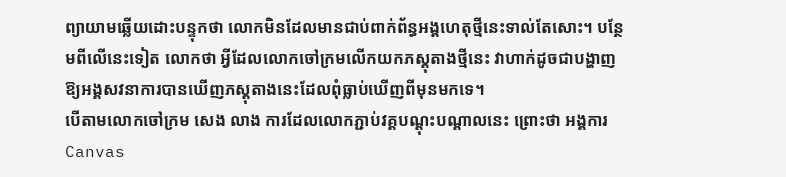ព្យាយាមឆ្លើយដោះបន្ទុកថា លោកមិនដែលមានជាប់ពាក់ព័ន្ធអង្គហេតុថ្មីនេះទាល់តែសោះ។ បន្ថែមពីលើនេះទៀត លោកថា អ្វីដែលលោកចៅក្រមលើកយកភស្តុតាងថ្មីនេះ វាហាក់ដូចជាបង្ហាញឱ្យអង្គសវនាការបានឃើញភស្តុតាងនេះដែលពុំធ្លាប់ឃើញពីមុនមកទេ។
បើតាមលោកចៅក្រម សេង លាង ការដែលលោកភ្ជាប់វគ្គបណ្តុះបណ្តាលនេះ ព្រោះថា អង្គការ Canvas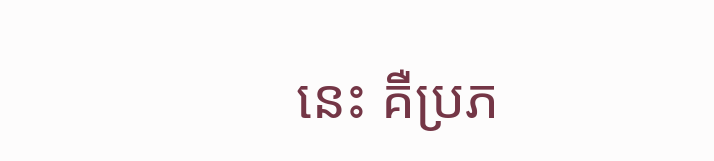នេះ គឺប្រភ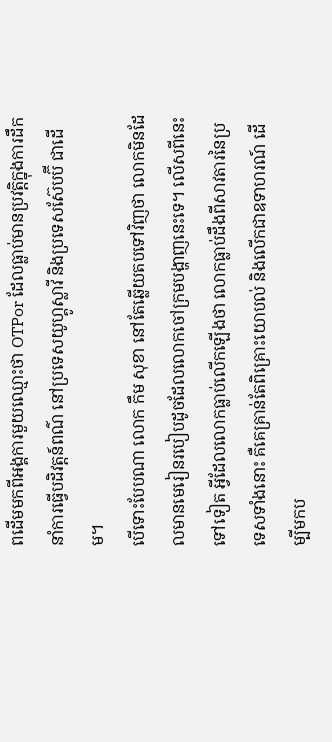ពដើមមកពីអង្គការមួយឈ្មោះថា OTPor ដែលធ្លាប់មានប្រវត្តិក្នុងការដឹកនាំការធ្វើបដិវត្តន៍ពណ៌ នៅប្រទេសយូហ្គូស្លាវី និងប្រទេសស៊ែបប៊ី ជាដើម។
បើទោះបែបណា លោក កឹម សុខា នៅតែឆ្លើយតបទៅវិញថា លោកមិនដែលមានមេរៀនរបៀបដូចដែលលោកចៅក្រមបង្ហាញនេះទេ។ លើសពីនេះទៅទៀត អ្វីដែលលោកធ្លាប់លើកឡើងថា លោកធ្លាប់ដឹងពីសាវតារនៃប្រទេសទាំងនោះ គឺគេគ្រាន់តែពិគ្រោះយោបល់ និងលើកជាឧទាហរណ៍ ដើម្បីមកប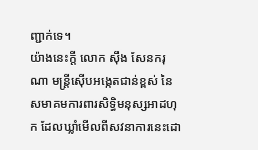ញ្ជាក់ទេ។
យ៉ាងនេះក្តី លោក ស៊ឹង សែនករុណា មន្រ្តីស៊ើបអង្កេតជាន់ខ្ពស់ នៃសមាគមការពារសិទ្ធិមនុស្សអាដហុក ដែលឃ្លាំមើលពីសវនាការនេះដោ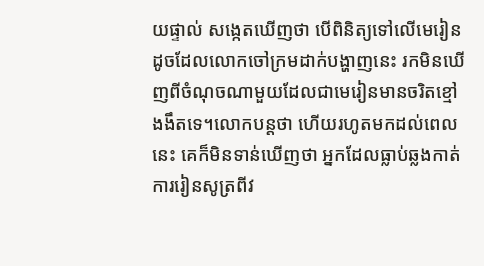យផ្ទាល់ សង្កេតឃើញថា បើពិនិត្យទៅលើមេរៀនដូចដែលលោកចៅក្រមដាក់បង្ហាញនេះ រកមិនឃើញពីចំណុចណាមួយដែលជាមេរៀនមានចរិតខ្មៅងងឹតទេ។លោកបន្តថា ហើយរហូតមកដល់ពេលនេះ គេក៏មិនទាន់ឃើញថា អ្នកដែលធ្លាប់ឆ្លងកាត់ការរៀនសូត្រពីវ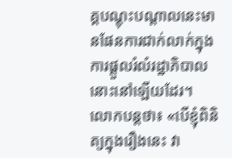គ្គបណ្តុះបណ្តាលនេះមានផែនការជាក់លាក់ក្នុងការផ្តួលរំលំរដ្ឋាភិបាលនោះនៅឡើយដែរ។
លោកបន្តថា៖ «បើខ្ញុំពិនិត្យក្នុងរឿងនេះ វា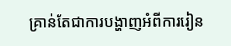គ្រាន់តែជាការបង្ហាញអំពីការរៀន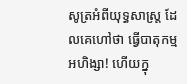សូត្រអំពីយុទ្ធសាស្រ្ត ដែលគេហៅថា ធ្វើបាតុកម្មអហិង្សា! ហើយក្នុ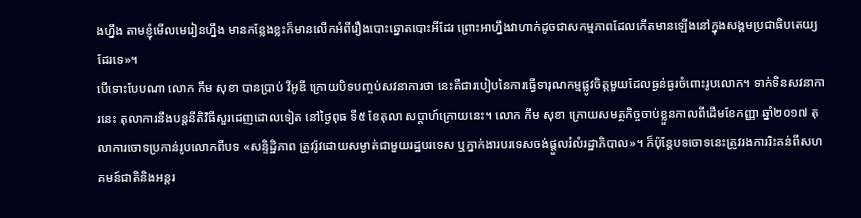ងហ្នឹង តាមខ្ញុំមើលមេរៀនហ្នឹង មានកន្លែងខ្លះក៏មានលើកអំពីរឿងបោះឆ្នោតបោះអីដែរ ព្រោះអាហ្នឹងវាហាក់ដូចជាសកម្មភាពដែលកើតមានឡើងនៅក្នុងសង្គមប្រជាធិបតេយ្យដែរទេ»។
បើទោះបែបណា លោក កឹម សុខា បានប្រាប់ វីអូឌី ក្រោយបិទបញ្ចប់សវនាការថា នេះគឺជារបៀបនៃការធ្វើទារុណកម្មផ្លូវចិត្តមួយដែលធ្ងន់ធ្ងរចំពោះរូបលោក។ ទាក់ទិនសវនាការនេះ តុលាការនឹងបន្តនីតិវិធីសួរដេញដោលទៀត នៅថ្ងៃពុធ ទី៥ ខែតុលា សប្តាហ៍ក្រោយនេះ។ លោក កឹម សុខា ក្រោយសមត្ថកិច្ចចាប់ខ្លួនកាលពីដើមខែកញ្ញា ឆ្នាំ២០១៧ តុលាការចោទប្រកាន់រូបលោកពីបទ «សន្ទិដ្ឋិភាព ត្រូវរ៉ូវដោយសម្ងាត់ជាមួយរដ្ឋបរទេស ឬភ្នាក់ងារបរទេសចង់ផ្តួលរំលំរដ្ឋាភិបាល»។ ក៏ប៉ុន្តែបទចោទនេះត្រូវរងការរិះគន់ពីសហគមន៍ជាតិនិងអន្តរ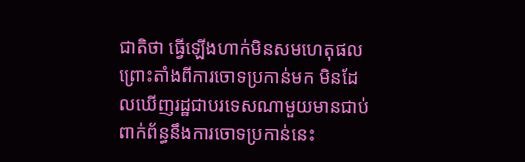ជាតិថា ធ្វើឡើងហាក់មិនសមហេតុផល ព្រោះតាំងពីការចោទប្រកាន់មក មិនដែលឃើញរដ្ឋជាបរទេសណាមួយមានជាប់ពាក់ព័ន្ធនឹងការចោទប្រកាន់នេះ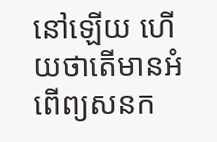នៅឡើយ ហើយថាតើមានអំពើព្យសនក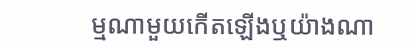ម្មណាមួយកើតឡើងឬយ៉ាងណា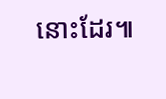នោះដែរ៕